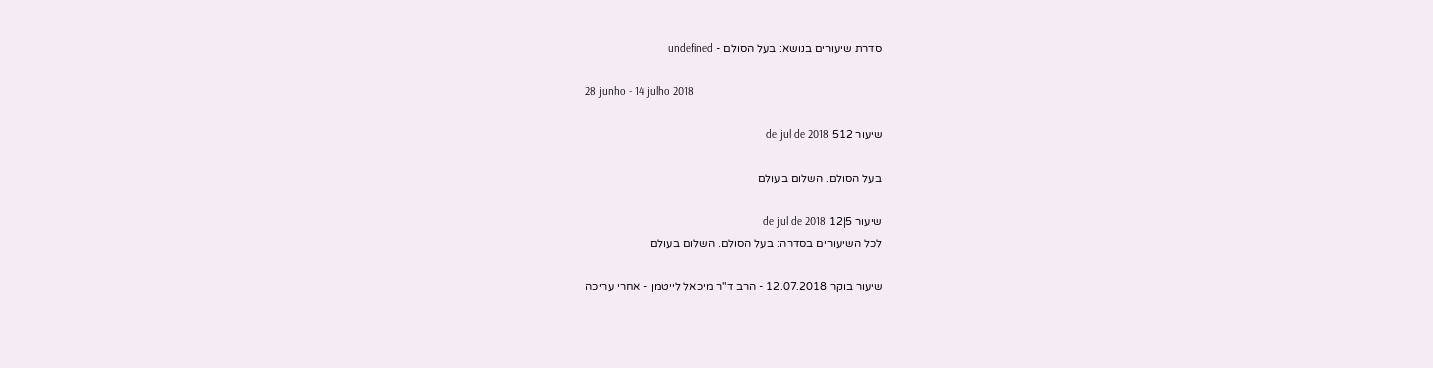סדרת שיעורים בנושא: בעל הסולם - undefined

28 junho - 14 julho 2018

שיעור 512 de jul de 2018

בעל הסולם. השלום בעולם

שיעור 5|12 de jul de 2018
לכל השיעורים בסדרה: בעל הסולם. השלום בעולם

שיעור בוקר 12.07.2018 - הרב ד"ר מיכאל לייטמן - אחרי עריכה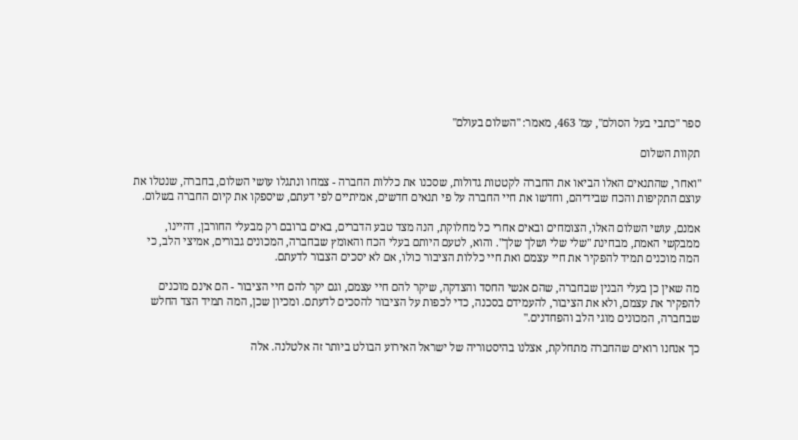ספר "כתבי בעל הסולם", עמ' 463, מאמר: "השלום בעולם"

תקוות השלום

"ואחר, שהתנאים האלו הביאו את החברה לקטטות גדולות, שסכנו את כללות החברה - צמחו ונתגלו עושי השלום, בחברה, שנטלו את עוצם התקיפות והכח שבידיהם, וחדשו את חיי החברה על פי תנאים חדשים, אמיתיים לפי דעתם, שיספקו את קיום החברה בשלום.

אמנם, עושי השלום האלו, הצומחים ובאים אחרי כל מחלוקת, הנה מצד טבע הדברים, באים ברובם רק מבעלי החורבן, דהיינו, ממבקשי האמת, מבחינת "שלי שלי ושלך שלך". והוא, לטעם היותם בעלי הכח והאומץ שבחברה, המכונים גבורים, אמיצי הלב, כי המה מוכנים תמיד להפקיר את חיי עצמם ואת חיי כללות הציבור כולו, אם לא יסכים הצבור לדעתם.

מה שאין כן בעלי הבנין שבחברה, שהם אנשי החסד והצדקה, שיקר להם חיי עצמם, וגם יקר להם חיי הציבור - הם אינם מוכנים להפקיר את עצמם, ולא את הציבור, להעמידם בסכנה, כדי לכפות על הציבור להסכים לדעתם. ומכיון שכן, המה תמיד הצד החלש שבחברה, המכונים מוגי הלב והפחדנים."

כך אנחנו רואים שהחברה מתחלקת, אצלנו בהיסטוריה של ישראל האירוע הבולט ביותר זה אלטלנה. אלה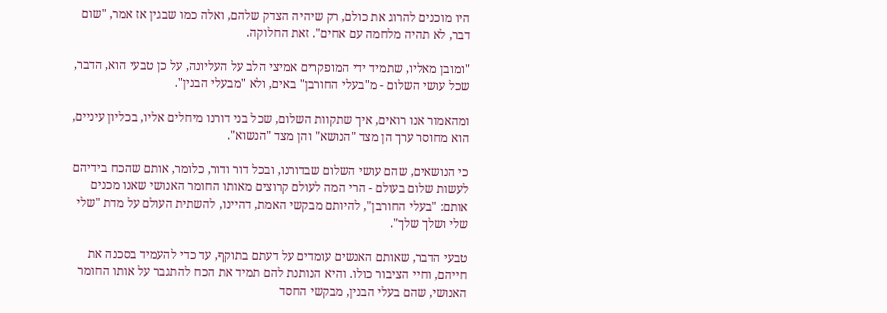היו מוכנים להרוג את כולם, רק שיהיה הצדק שלהם, ואלה כמו שבגין אז אמר, "שום דבר, לא תהיה מלחמה עם אחים". זאת החלוקה.

"ומובן מאליו, שתמיד ידי המופקרים אמיצי הלב על העליונה, על כן טבעי הוא, הדבר, שכל עושי השלום - מ"בעלי החורבן" באים, ולא "מבעלי הבנין".

ומהאמור אנו רואים, איך שתקוות השלום, שכל בני דורנו מיחלים אליו, בכליון עיניים, הוא מחוסר ערך הן מצד "הנושא" והן מצד "הנשוא".

כי הנושאים, שהם עושי השלום שבדורנו, ובכל דור ודור, כלומר, אותם שהכח בידיהם לעשות שלום בעולם - הרי המה לעולם קרוצים מאותו החומר האנושי שאנו מכנים אותם: "בעלי החורבן", להיותם מבקשי האמת, דהיינו, להשתית העולם על מדת "שלי שלי ושלך שלך".

טבעי הדבר, שאותם האנשים עומדים על דעתם בתוקף, עד כדי להעמיד בסכנה את חייהם, וחיי הציבור כולו. והיא הנותנת להם תמיד את הכח להתגבר על אותו החומר האנושי, שהם בעלי הבנין, מבקשי החסד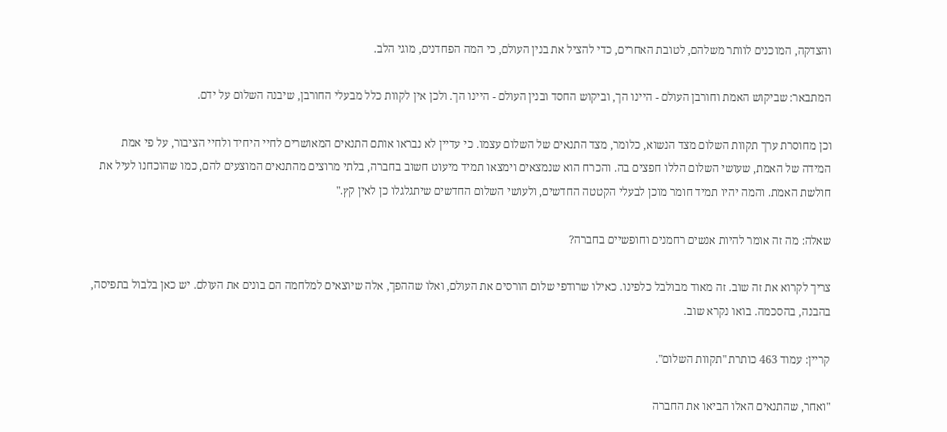והצדקה, המוכנים לוותר משלהם, לטובת האחרים, כדי להציל את בנין העולם, כי המה הפחדנים, מוגי הלב.

המתבאר: שביקוש האמת וחורבן העולם - היינו הך, וביקוש החסד ובנין העולם - היינו הך. ולכן אין לקוות כלל מבעלי החורבן, שיבנה השלום על ידם.

וכן מחוסרת ערך תקוות השלום מצד הנשוא, כלומר, מצד התנאים של השלום עצמו. כי עדיין לא נבראו אותם התנאים המאושרים לחיי היחיד ולחיי הציבור, על פי אמת המידה של האמת, שעושי השלום הללו חפצים בה. והכרח הוא שנמצאים וימצאו תמיד מיעוט חשוב בחברה, בלתי מרוצים מהתנאים המוצעים להם, כמו שהוכחנו לעיל את חולשת האמת. והמה יהיו תמיד חומר מוכן לבעלי הקטטה החדשים, ולעושי השלום החדשים שיתגלגלו כן לאין קץ."

שאלה: מה זה אומר להיות אנשים רחמנים וחופשיים בחברה?

צריך לקרוא את זה שוב. זה מאוד מבולבל כלפינו. כאילו שרודפי שלום הורסים את העולם, ואלו שההפך, אלה שיוצאים למלחמה הם בונים את העולם. יש כאן בלבול בתפיסה, בהבנה, בהסכמה. בואו נקרא שוב.

קריין: עמוד 463 כותרת "תקוות השלום".

"ואחר, שהתנאים האלו הביאו את החברה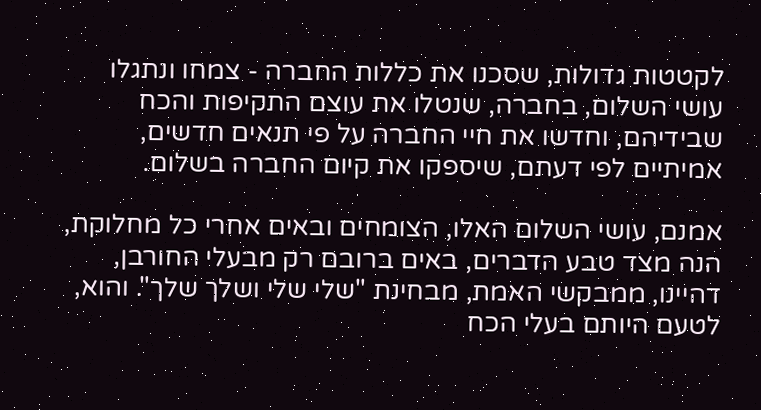לקטטות גדולות, שסכנו את כללות החברה - צמחו ונתגלו עושי השלום, בחברה, שנטלו את עוצם התקיפות והכח שבידיהם, וחדשו את חיי החברה על פי תנאים חדשים, אמיתיים לפי דעתם, שיספקו את קיום החברה בשלום.

אמנם, עושי השלום האלו, הצומחים ובאים אחרי כל מחלוקת, הנה מצד טבע הדברים, באים ברובם רק מבעלי החורבן, דהיינו, ממבקשי האמת, מבחינת "שלי שלי ושלך שלך". והוא, לטעם היותם בעלי הכח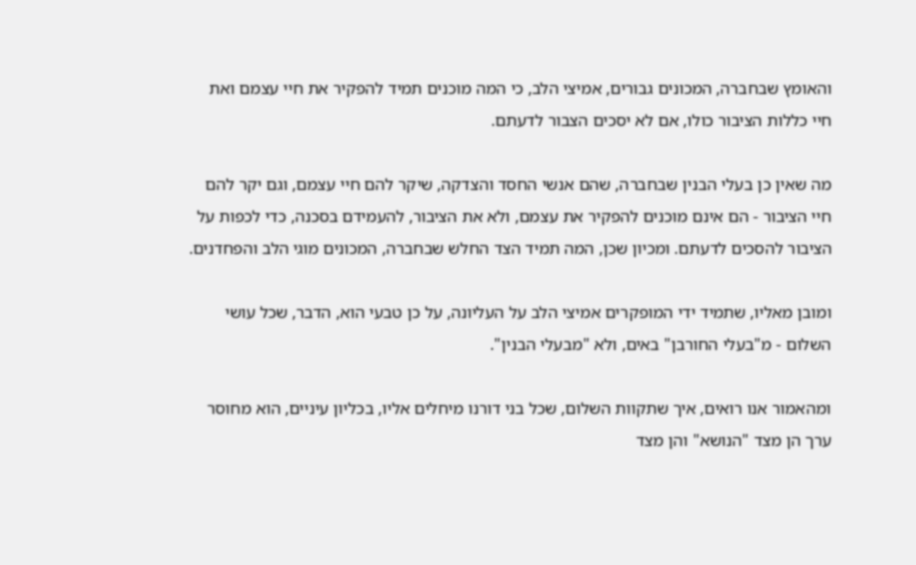והאומץ שבחברה, המכונים גבורים, אמיצי הלב, כי המה מוכנים תמיד להפקיר את חיי עצמם ואת חיי כללות הציבור כולו, אם לא יסכים הצבור לדעתם.

מה שאין כן בעלי הבנין שבחברה, שהם אנשי החסד והצדקה, שיקר להם חיי עצמם, וגם יקר להם חיי הציבור - הם אינם מוכנים להפקיר את עצמם, ולא את הציבור, להעמידם בסכנה, כדי לכפות על הציבור להסכים לדעתם. ומכיון שכן, המה תמיד הצד החלש שבחברה, המכונים מוגי הלב והפחדנים.

ומובן מאליו, שתמיד ידי המופקרים אמיצי הלב על העליונה, על כן טבעי הוא, הדבר, שכל עושי השלום - מ"בעלי החורבן" באים, ולא "מבעלי הבנין".

ומהאמור אנו רואים, איך שתקוות השלום, שכל בני דורנו מיחלים אליו, בכליון עיניים, הוא מחוסר ערך הן מצד "הנושא" והן מצד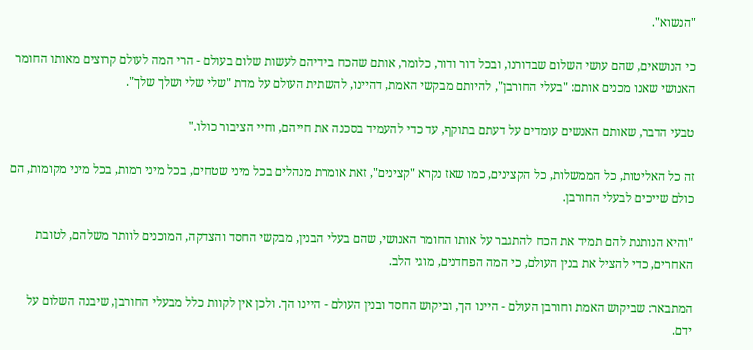"הנשוא".

כי הנושאים, שהם עושי השלום שבדורנו, ובכל דור ודור, כלומר, אותם שהכח בידיהם לעשות שלום בעולם - הרי המה לעולם קרוצים מאותו החומר האנושי שאנו מכנים אותם: "בעלי החורבן", להיותם מבקשי האמת, דהיינו, להשתית העולם על מדת "שלי שלי ושלך שלך".

טבעי הדבר, שאותם האנשים עומדים על דעתם בתוקף, עד כדי להעמיד בסכנה את חייהם, וחיי הציבור כולו."

זה כל האליטות, כל הממשלות, כל הקצינים, כמו שאז נקרא "קצינים", זאת אומרת מנהלים בכל מיני שטחים, בכל מיני רמות, בכל מיני מקומות, הם כולם שייכים לבעלי החורבן.

"והיא הנותנת להם תמיד את הכח להתגבר על אותו החומר האנושי, שהם בעלי הבנין, מבקשי החסד והצדקה, המוכנים לוותר משלהם, לטובת האחרים, כדי להציל את בנין העולם, כי המה הפחדנים, מוגי הלב.

המתבאר: שביקוש האמת וחורבן העולם - היינו הך, וביקוש החסד ובנין העולם - היינו הך. ולכן אין לקוות כלל מבעלי החורבן, שיבנה השלום על ידם.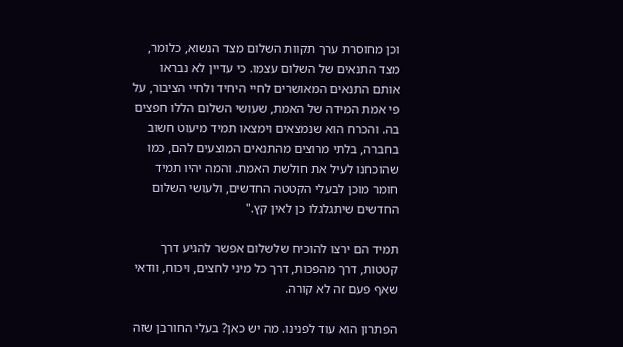וכן מחוסרת ערך תקוות השלום מצד הנשוא, כלומר, מצד התנאים של השלום עצמו. כי עדיין לא נבראו אותם התנאים המאושרים לחיי היחיד ולחיי הציבור, על פי אמת המידה של האמת, שעושי השלום הללו חפצים בה. והכרח הוא שנמצאים וימצאו תמיד מיעוט חשוב בחברה, בלתי מרוצים מהתנאים המוצעים להם, כמו שהוכחנו לעיל את חולשת האמת. והמה יהיו תמיד חומר מוכן לבעלי הקטטה החדשים, ולעושי השלום החדשים שיתגלגלו כן לאין קץ."

תמיד הם ירצו להוכיח שלשלום אפשר להגיע דרך קטטות, דרך מהפכות, דרך כל מיני לחצים, ויכוח, וודאי שאף פעם זה לא קורה.

הפתרון הוא עוד לפנינו. מה יש כאן? בעלי החורבן שזה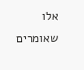אלו שאומרים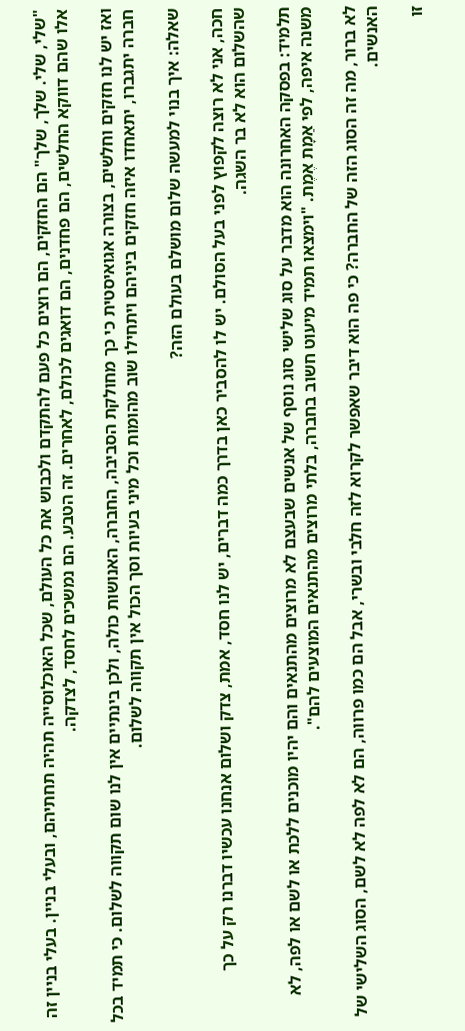"שלי, שלי. שלך, שלך" הם החזקים, הם רוצים כל פעם להתקדם ולכבוש את כל העולם, שכל האוכלוסייה תהיה תחתיהם, ובעלי בניין. בעלי בניין זה אלו שהם דווקא החלשים, הם פחדנים, הם דואגים לכולם, לאחרים. זה הטבע. הם נמשכים לחסד, לצדקה.

ואז יש לנו חזקים וחלשים, בצורה אגואיסטית כי כך מחולקת הסביבה, החברה, האנושות כולה, ולכן בינתיים אין לנו שום תקווה לשלום. כי תמיד בכל חברה יתגברו, יתאחדו איזה חזקים ביניהם ויתחילו שוב מהומות וכל מיני בעיות וסך הכול אין תקווה לשלום.

שאלה: איך בנוי למעשה שלום מושלם בעולם הזה?

חכה, אני לא רוצה לקפוץ לפני בעל הסולם. יש לו להסביר כאן בדרך כמה דברים, יש לנו חסד, אמת, צדק ושלום אנחנו עכשיו דברנו רק על כך שהשלום הוא לא בר השגה.

תלמיד: בפסקה האחרונה הוא מדבר על סוג שלישי סוג נוסף של אנשים שבעצם לא מרוצים מהתנאים והם יהיו מוכנים ללכת או לשם או לפה, לא משנה איפה, לפי אַמָת אֶמֶת. "וימצאו תמיד מיעוט חשוב בחברה, בלתי מרוצים מהתנאים המוצעים להם".

לא ברור, מה זה הסוג הזה של החברה? כי פה הוא דיבר שאפשר לקרוא לזה חלבי ובשרי, אבל הם כמו פרווה, הם לא לפה לא לשם, הסוג השלישי של האנשים.

זו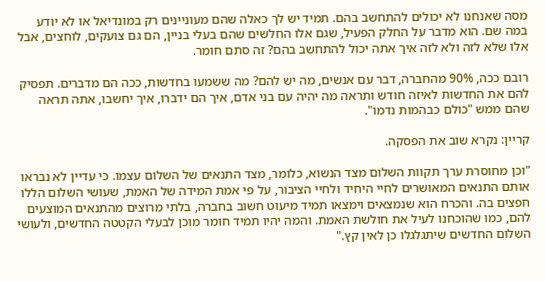מסה שאנחנו לא יכולים להתחשב בהם. תמיד יש לך כאלה שהם מעוניינים רק במונדיאל או לא יודע במה שם. הוא מדבר על החלק הפעיל, שגם אלו החלשים שהם בעלי בניין, הם גם צועקים, לוחצים, אבל אלו שלא לזה ולא לזה איך אתה יכול להתחשב בהם? זה סתם חומר.

רובם ככה, 90% מהחברה, דבר עם אנשים, מה יש להם? מה ששמעו בחדשות, ככה הם מדברים. תפסיק להם את החדשות לאיזה חודש ותראה מה יהיה עם בני אדם, איך הם ידברו, איך יחשבו, אתה תראה שהם ממש "כולם כבהמות נדמו".

קריין: נקרא שוב את הפסקה.

"וכן מחוסרת ערך תקוות השלום מצד הנשוא, כלומר, מצד התנאים של השלום עצמו. כי עדיין לא נבראו אותם התנאים המאושרים לחיי היחיד ולחיי הציבור, על פי אמת המידה של האמת, שעושי השלום הללו חפצים בה. והכרח הוא שנמצאים וימצאו תמיד מיעוט חשוב בחברה, בלתי מרוצים מהתנאים המוצעים להם, כמו שהוכחנו לעיל את חולשת האמת. והמה יהיו תמיד חומר מוכן לבעלי הקטטה החדשים, ולעושי השלום החדשים שיתגלגלו כן לאין קץ."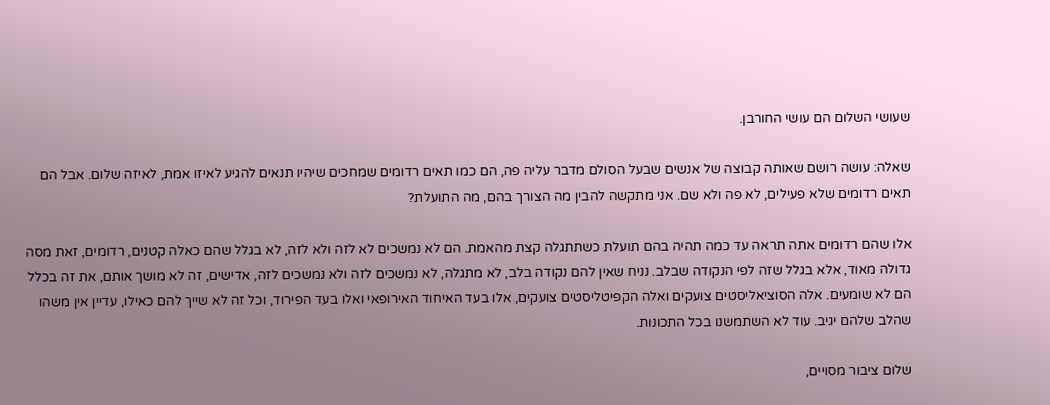שעושי השלום הם עושי החורבן.

שאלה: עושה רושם שאותה קבוצה של אנשים שבעל הסולם מדבר עליה פה, הם כמו תאים רדומים שמחכים שיהיו תנאים להגיע לאיזו אמת, לאיזה שלום. אבל הם תאים רדומים שלא פעילים, לא פה ולא שם. אני מתקשה להבין מה הצורך בהם, מה התועלת?

אלו שהם רדומים אתה תראה עד כמה תהיה בהם תועלת כשתתגלה קצת מהאמת. הם לא נמשכים לא לזה ולא לזה, לא בגלל שהם כאלה קטנים, רדומים, זאת מסה גדולה מאוד, אלא בגלל שזה לפי הנקודה שבלב. נניח שאין להם נקודה בלב, לא מתגלה, לא נמשכים לזה ולא נמשכים לזה, אדישים, זה לא מושך אותם, את זה בכלל הם לא שומעים. אלה הסוציאליסטים צועקים ואלה הקפיטליסטים צועקים, אלו בעד האיחוד האירופאי ואלו בעד הפירוד, וכל זה לא שייך להם כאילו, עדיין אין משהו שהלב שלהם יגיב. עוד לא השתמשנו בכל התכונות.

שלום ציבור מסויים,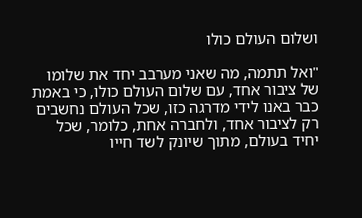ושלום העולם כולו

"ואל תתמה, מה שאני מערבב יחד את שלומו של ציבור אחד, עם שלום העולם כולו, כי באמת כבר באנו לידי מדרגה כזו, שכל העולם נחשבים רק לציבור אחד, ולחברה אחת, כלומר, שכל יחיד בעולם, מתוך שיונק לשד חייו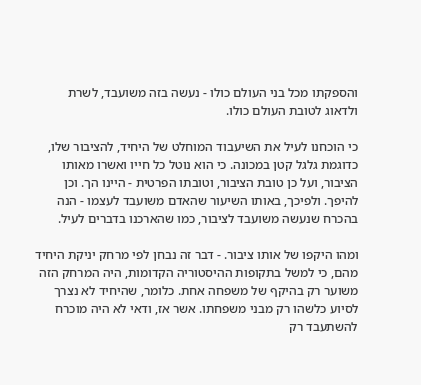והספקתו מכל בני העולם כולו - נעשה בזה משועבד, לשרת ולדאוג לטובת העולם כולו.

כי הוכחנו לעיל את השיעבוד המוחלט של היחיד, להציבור שלו, כדוגמת גלגל קטן במכונה. כי הוא נוטל כל חייו ואשרו מאותו הציבור, ועל כן טובת הציבור, וטובתו הפרטית - היינו הך. וכן להיפך. ולפיכך, באותו השיעור שהאדם משועבד לעצמו - הנה בהכרח שנעשה משועבד לציבור, כמו שהארכנו בדברים לעיל.

ומהו היקפו של אותו ציבור. - דבר זה נבחן לפי מרחק יניקת היחיד מהם, כי למשל בתקופות ההיסטוריה הקדומות, היה המרחק הזה משוער רק בהיקף של משפחה אחת. כלומר, שהיחיד לא נצרך לסיוע כלשהו רק מבני משפחתו. אשר אז, ודאי לא היה מוכרח להשתעבד רק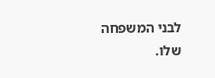לבני המשפחה שלו.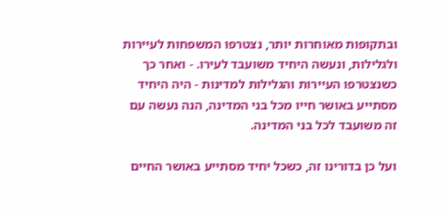ובתקופות מאוחרות יותר, נצטרפו המשפחות לעיירות ולגלילות, ונעשה היחיד משועבד לעירו. - ואחר כך כשנצטרפו העיירות והגלילות למדינות - היה היחיד מסתייע באושר חייו מכל בני המדינה, הנה נעשה עם זה משועבד לכל בני המדינה.

ועל כן בדורינו זה, כשכל יחיד מסתייע באושר החיים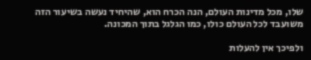שלו, מכל מדינות העולם, הנה הכרח הוא, שהיחיד נעשה בשיעור הזה משועבד לכל העולם כולו, כמו הגלגל בתוך המכונה.

ולפיכך אין להעלות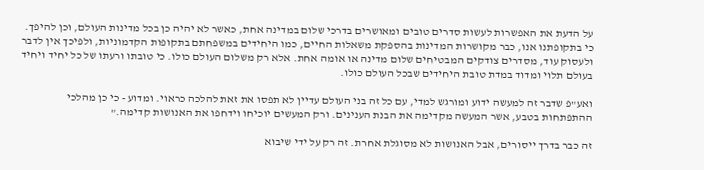על הדעת את האפשרות לעשות סדרים טובים ומאושרים בדרכי שלום במדינה אחת, כאשר לא יהיה כן בכל מדינות העולם, וכן להיפך. כי בתקופתנו אנו, כבר מקושרות המדינות בהספקת משאלות החיים, כמו היחידים במשפחתם בתקופות הקדמוניות, ולפיכך אין לדבר ולעסוק עוד, מסדרים צודקים המבטיחים שלום מדינה או אומה אחת. אלא רק משלום העולם כולו. כי טובתו ורעתו של כל יחיד ויחיד בעולם תלוי ומדוד במדת טובת היחידים שבכל העולם כולו.

ואע"פ שדבר זה למעשה ידוע ומורגש למדי, עם כל זה בני העולם עדיין לא תפסו את זאת להלכה כראוי. ומדוע - כי כן מהלכי ההתפתחות בטבע, אשר המעשה מקדימה את הבנת הענינים. ורק המעשים יוכיחו וידחפו את האנושות קדימה."

זה כבר בדרך ייסורים, אבל האנושות לא מסוגלת אחרת. זה רק על ידי שיבוא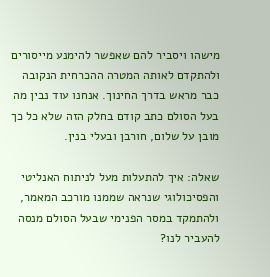מישהו ויסביר להם שאפשר להימנע מייסורים ולהתקדם לאותה המטרה ההכרחית הנקובה כבר מראש בדרך החינוך. אנחנו עוד נבין מה בעל הסולם כתב קודם בחלק הזה שלא כל כך מובן על שלום, חורבן ובעלי בנין.

שאלה: איך להתעלות מעל לניתוח האנליטי והפסיכולוגי שנראה שממנו מורכב המאמר, ולהתמקד במסר הפנימי שבעל הסולם מנסה להעביר לנו?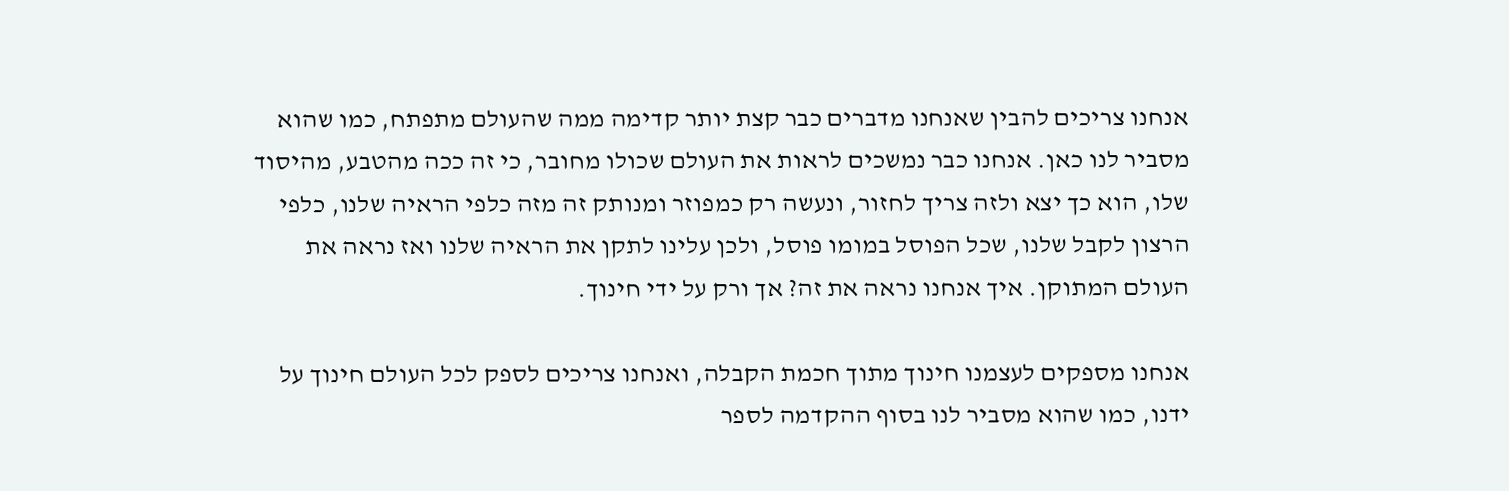אנחנו צריכים להבין שאנחנו מדברים כבר קצת יותר קדימה ממה שהעולם מתפתח, כמו שהוא מסביר לנו כאן. אנחנו כבר נמשכים לראות את העולם שכולו מחובר, כי זה ככה מהטבע, מהיסוד שלו, הוא כך יצא ולזה צריך לחזור, ונעשה רק כמפוזר ומנותק זה מזה כלפי הראיה שלנו, כלפי הרצון לקבל שלנו, שכל הפוסל במומו פוסל, ולכן עלינו לתקן את הראיה שלנו ואז נראה את העולם המתוקן. איך אנחנו נראה את זה? אך ורק על ידי חינוך.

אנחנו מספקים לעצמנו חינוך מתוך חכמת הקבלה, ואנחנו צריכים לספק לכל העולם חינוך על ידנו, כמו שהוא מסביר לנו בסוף ההקדמה לספר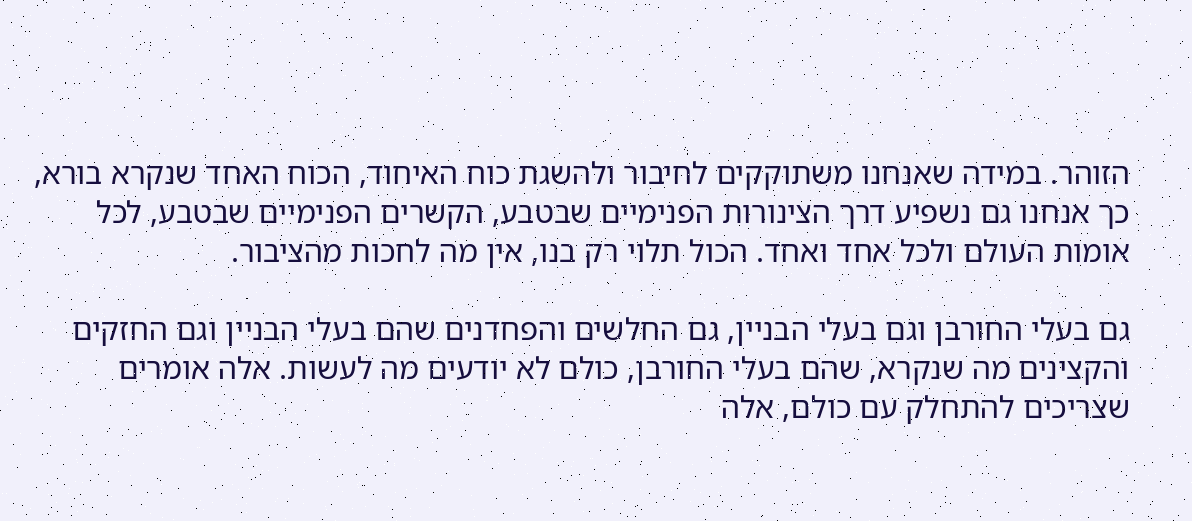הזוהר. במידה שאנחנו משתוקקים לחיבור ולהשגת כוח האיחוד, הכוח האחד שנקרא בורא, כך אנחנו גם נשפיע דרך הצינורות הפנימיים שבטבע, הקשרים הפנימיים שבטבע, לכל אומות העולם ולכל אחד ואחד. הכול תלוי רק בנו, אין מה לחכות מהציבור.

גם בעלי החורבן וגם בעלי הבניין, גם החלשים והפחדנים שהם בעלי הבניין וגם החזקים והקצינים מה שנקרא, שהם בעלי החורבן, כולם לא יודעים מה לעשות. אלה אומרים שצריכים להתחלק עם כולם, אלה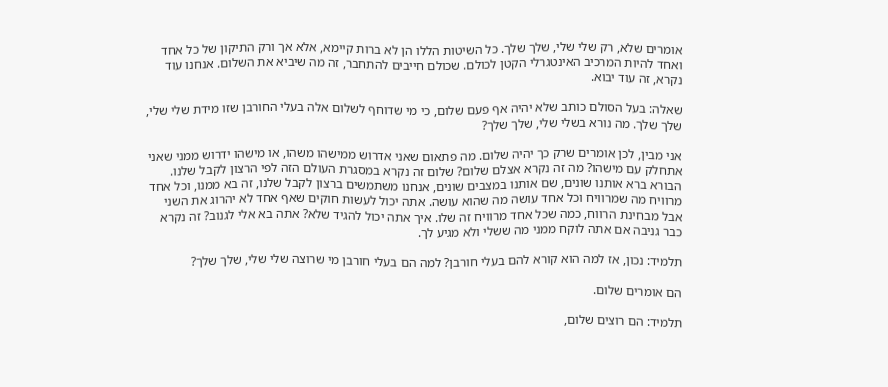אומרים שלא, רק שלי שלי, שלך שלך. כל השיטות הללו הן לא ברות קיימא, אלא אך ורק התיקון של כל אחד ואחד להיות המרכיב האינטגרלי הקטן לכולם. שכולם חייבים להתחבר, זה מה שיביא את השלום. אנחנו עוד נקרא, זה עוד יבוא.

שאלה: בעל הסולם כותב שלא יהיה אף פעם שלום, כי מי שדוחף לשלום אלה בעלי החורבן שזו מידת שלי שלי, שלך שלך. מה נורא בשלי שלי, שלך שלך?

אני מבין, לכן אומרים שרק כך יהיה שלום. מה פתאום שאני אדרוש ממישהו משהו, או מישהו ידרוש ממני שאני אתחלק עם מישהו? מה זה נקרא אצלם שלום? שלום זה נקרא במסגרת העולם הזה לפי הרצון לקבל שלנו. הבורא ברא אותנו שונים, שם אותנו במצבים שונים, אנחנו משתמשים ברצון לקבל שלנו, זה בא ממנו, וכל אחד מרוויח מה שמרוויח וכל אחד עושה מה שהוא עושה. אתה יכול לעשות חוקים שאף אחד לא יהרוג את השני אבל מבחינת הרווח, כמה שכל אחד מרוויח זה שלו. איך אתה יכול להגיד שלא? אתה בא אלי לגנוב? זה נקרא כבר גניבה אם אתה לוקח ממני מה ששלי ולא מגיע לך.

תלמיד: נכון, אז למה הוא קורא להם בעלי חורבן? למה הם בעלי חורבן מי שרוצה שלי שלי, שלך שלך?

הם אומרים שלום.

תלמיד: הם רוצים שלום,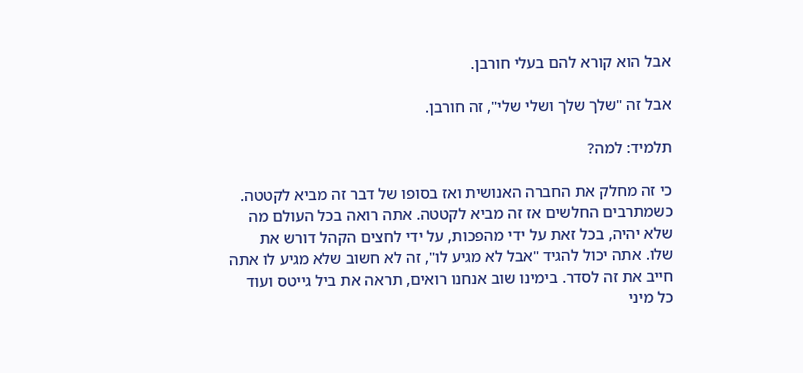אבל הוא קורא להם בעלי חורבן.

אבל זה "שלך שלך ושלי שלי", זה חורבן.

תלמיד: למה?

כי זה מחלק את החברה האנושית ואז בסופו של דבר זה מביא לקטטה. כשמתרבים החלשים אז זה מביא לקטטה. אתה רואה בכל העולם מה שלא יהיה, בכל זאת על ידי מהפכות, על ידי לחצים הקהל דורש את שלו. אתה יכול להגיד "אבל לא מגיע לו", זה לא חשוב שלא מגיע לו אתה חייב את זה לסדר. בימינו שוב אנחנו רואים, תראה את ביל גייטס ועוד כל מיני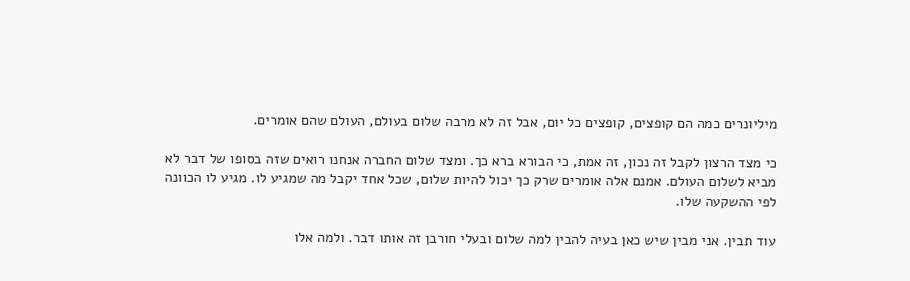מיליונרים כמה הם קופצים, קופצים כל יום, אבל זה לא מרבה שלום בעולם, העולם שהם אומרים.

כי מצד הרצון לקבל זה נכון, זה אמת, כי הבורא ברא כך. ומצד שלום החברה אנחנו רואים שזה בסופו של דבר לא מביא לשלום העולם. אמנם אלה אומרים שרק כך יכול להיות שלום, שכל אחד יקבל מה שמגיע לו. מגיע לו הכוונה לפי ההשקעה שלו.

עוד תבין. אני מבין שיש כאן בעיה להבין למה שלום ובעלי חורבן זה אותו דבר. ולמה אלו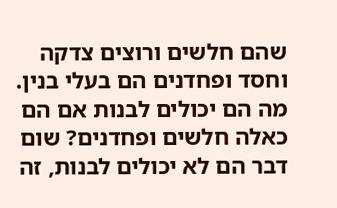שהם חלשים ורוצים צדקה וחסד ופחדנים הם בעלי בנין. מה הם יכולים לבנות אם הם כאלה חלשים ופחדנים? שום דבר הם לא יכולים לבנות, זה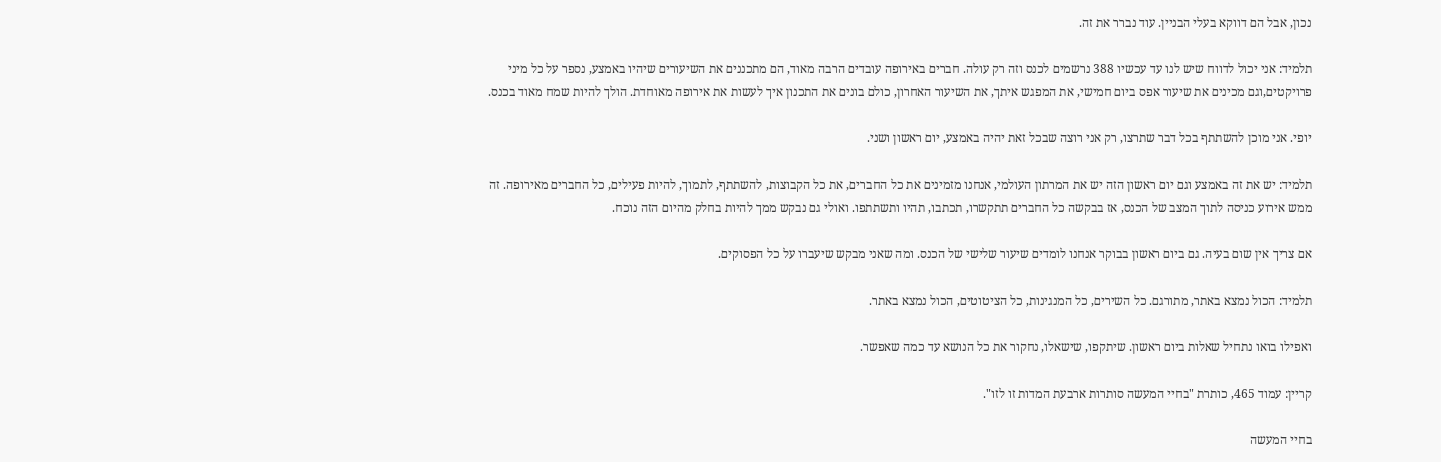נכון, אבל הם דווקא בעלי הבניין. עוד נברר את זה.

תלמיד: אני יכול לדווח שיש לנו עד עכשיו 388 נרשמים לכנס וזה רק עולה. חברים באירופה עובדים הרבה מאוד, הם מתכננים את השיעורים שיהיו באמצע, נספר על כל מיני פרויקטים,וגם מכינים את שיעור אפס ביום חמישי, את המפגש איתך, את השיעור האחרון, כולם בונים את התכנון איך לעשות את אירופה מאוחדת. הולך להיות שמח מאוד בכנס.

יופי. אני מוכן להשתתף בכל דבר שתרצו, רק אני רוצה שבכל זאת יהיה באמצע, יום ראשון ושני.

תלמיד: יש את זה באמצע וגם יום ראשון הזה יש את המרתון העולמי, אנחנו מזמינים את כל החברים, את כל הקבוצות, להשתתף, לתמוך, להיות פעילים, כל החברים מאירופה. זה ממש אירוע כניסה לתוך המצב של הכנס, אז בבקשה כל החברים תתקשרו, תכתבו, תהיו ותשתתפו. ואולי גם נבקש ממך להיות בחלק מהיום הזה נוכח.

אם צריך אין שום בעיה. גם ביום ראשון בבוקר אנחנו לומדים שיעור שלישי של הכנס. ומה שאני מבקש שיעברו על כל הפסוקים.

תלמיד: הכול נמצא באתר, מתורגם. כל השירים, כל המנגינות, כל הציטוטים, הכול נמצא באתר.

ואפילו בואו נתחיל שאלות ביום ראשון. שיתקפו, שישאלו, נחקור את כל הנושא עד כמה שאפשר.

קריין: עמוד 465, כותרת "בחיי המעשה סותרות ארבעת המדות זו לזו".

בחיי המעשה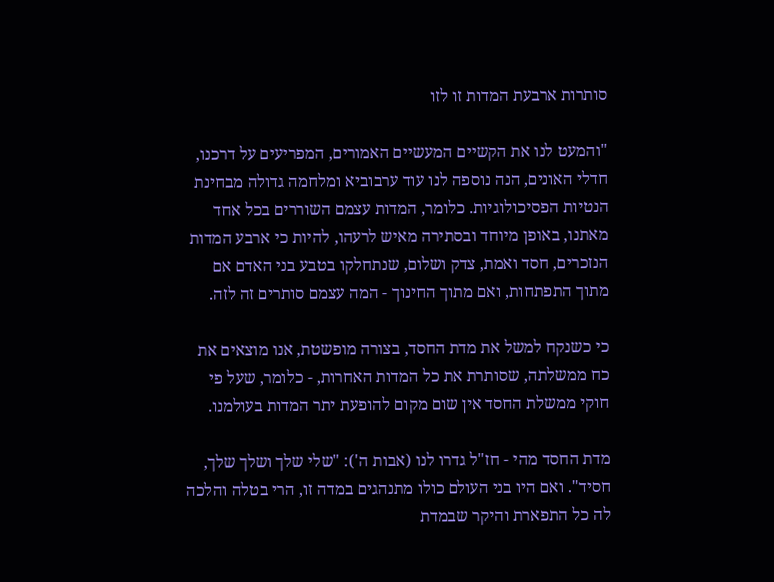סותרות ארבעת המדות זו לזו

"והמעט לנו את הקשיים המעשיים האמורים, המפריעים על דרכנו, חדלי האונים, הנה נוספה לנו עוד ערבוביא ומלחמה גדולה מבחינת הנטיות הפסיכולוגיות. כלומר, המדות עצמם השוררים בכל אחד מאתנו, באופן מיוחד ובסתירה מאיש לרעהו, להיות כי ארבע המדות הנזכרים, חסד ואמת, צדק ושלום, שנתחלקו בטבע בני האדם אם מתוך התפתחות, ואם מתוך החינוך - המה עצמם סותרים זה לזה.

כי כשנקח למשל את מדת החסד, בצורה מופשטת, אנו מוצאים את כח ממשלתה, שסותרת את כל המדות האחרות, - כלומר, שעל פי חוקי ממשלת החסד אין שום מקום להופעת יתר המדות בעולמנו.

מדת החסד מהי - חז"ל גדרו לנו (אבות ה'): "שלי שלך ושלך שלך, חסיד". ואם היו בני העולם כולו מתנהגים במדה זו, הרי בטלה והלכה לה כל התפארת והיקר שבמדת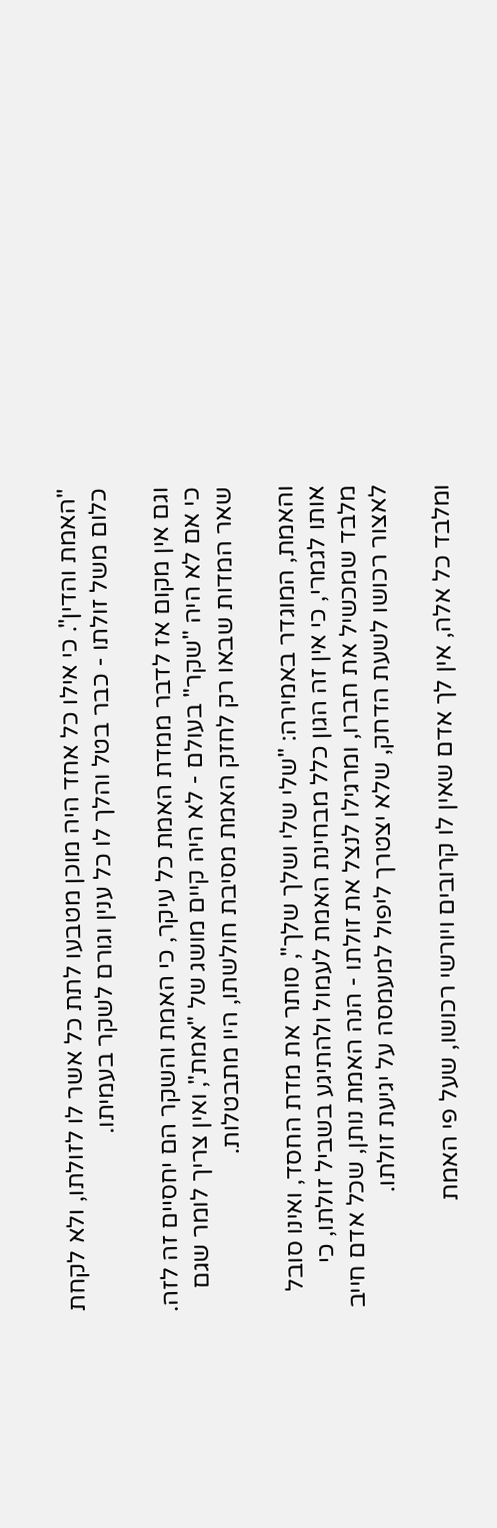"האמת והדין". כי אילו כל אחד היה מוכן מטבעו לתת כל אשר לו לזולתו, ולא לקחת כלום משל זולתו - כבר בטל והלך לו כל ענין וגורם לשקר בעמיתו.

וגם אין מקום אז לדבר ממדת האמת כל עיקר, כי האמת והשקר הם יחסיים זה לזה. כי אם לא היה "שקר" בעולם - לא היה קיים מושג של "אמת", ואין צריך לומר שגם שאר המדות שבאו רק לחזק האמת מסיבת חולשתו, היו מתבטלות.

והאמת, המוגדר באמירה: "שלי שלי ושלך שלך", סותר את מדת החסד, ואינו סובל אותו לגמרי, כי אין זה הגון כלל מבחינת האמת לעמול ולהתיגע בשביל זולתו, כי מלבד שמכשיל את חברו, ומרגילו לנצל את זולתו - הנה האמת נותן, שכל אדם חייב לאצור רכושו לשעת הדחק, שלא יצטרך ליפול למעמסה על יגיעת זולתו.

ומלבד כל אלה, אין לך אדם שאין לו קרובים ויורשי רכושו, שעל פי האמת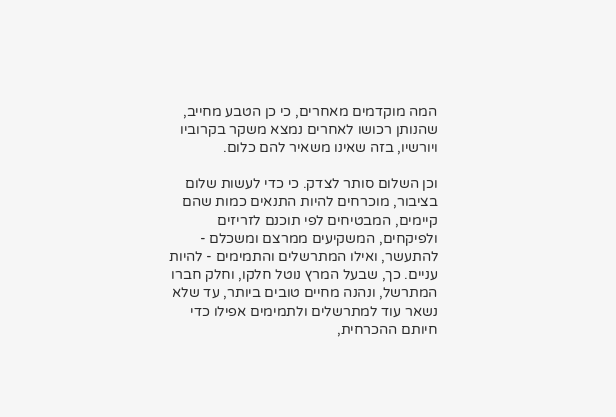המה מוקדמים מאחרים, כי כן הטבע מחייב, שהנותן רכושו לאחרים נמצא משקר בקרוביו ויורשיו, בזה שאינו משאיר להם כלום.

וכן השלום סותר לצדק. כי כדי לעשות שלום בציבור, מוכרחים להיות התנאים כמות שהם קיימים, המבטיחים לפי תוכנם לזריזים ולפיקחים, המשקיעים ממרצם ומשכלם - להתעשר, ואילו המתרשלים והתמימים - להיות עניים. כך, שבעל המרץ נוטל חלקו, וחלק חברו המתרשל, ונהנה מחיים טובים ביותר, עד שלא נשאר עוד למתרשלים ולתמימים אפילו כדי חיותם ההכרחית,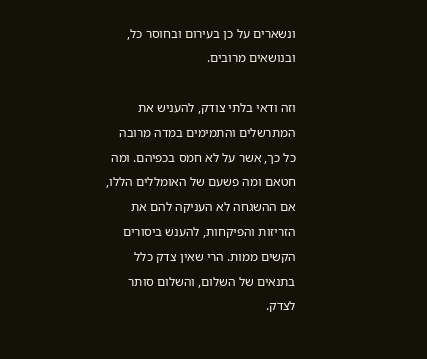ונשארים על כן בעירום ובחוסר כל, ובנושאים מרובים.

וזה ודאי בלתי צודק, להעניש את המתרשלים והתמימים במדה מרובה כל כך, אשר על לא חמס בכפיהם. ומה חטאם ומה פשעם של האומללים הללו, אם ההשגחה לא העניקה להם את הזריזות והפיקחות, להענש ביסורים הקשים ממות. הרי שאין צדק כלל בתנאים של השלום, והשלום סותר לצדק.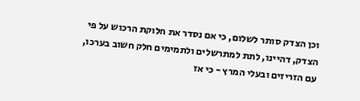וכן הצדק סותר לשלום, כי אם נסדר את חלוקת הרכוש על פי הצדק, דהיינו, לתת למתרשלים ולתמימים חלק חשוב בערכו, עם הזריזים ובעלי המרץ - כי אז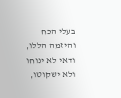בעלי הכח והיזמה הללו, ודאי לא ינוחו ולא ישקוטו,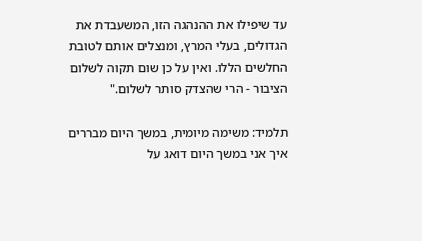עד שיפילו את ההנהגה הזו, המשעבדת את הגדולים, בעלי המרץ, ומנצלים אותם לטובת החלשים הללו. ואין על כן שום תקוה לשלום הציבור - הרי שהצדק סותר לשלום."

תלמיד: משימה מיומית, במשך היום מבררים איך אני במשך היום דואג על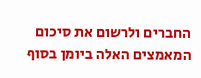החברים ולרשום את סיכום המאמצים האלה ביומן בסוף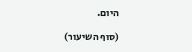היום.

(סוף השיעור)